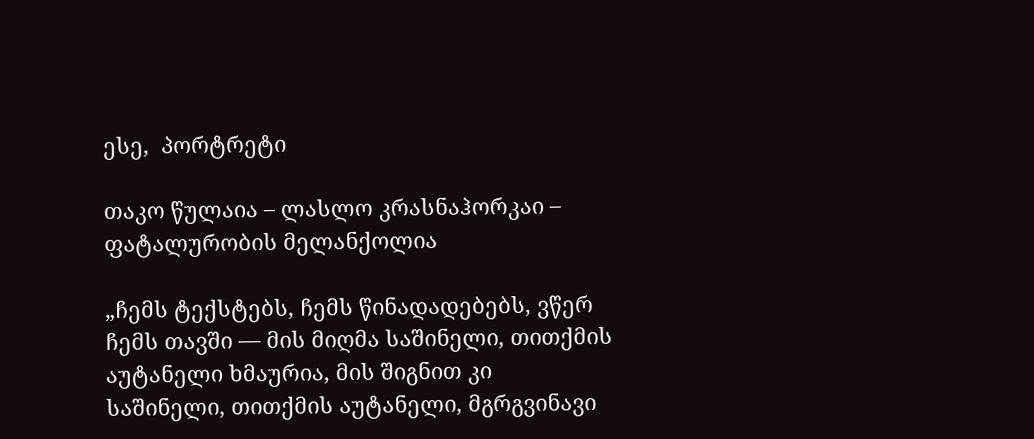ესე,  პორტრეტი

თაკო წულაია – ლასლო კრასნაჰორკაი – ფატალურობის მელანქოლია

„ჩემს ტექსტებს, ჩემს წინადადებებს, ვწერ ჩემს თავში — მის მიღმა საშინელი, თითქმის აუტანელი ხმაურია, მის შიგნით კი საშინელი, თითქმის აუტანელი, მგრგვინავი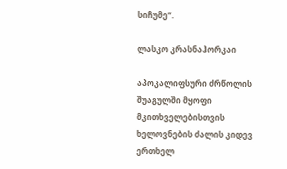სიჩუმე“.

ლასკო კრასნაჰორკაი

აპოკალიფსური ძრწოლის შუაგულში მყოფი მკითხველებისთვის ხელოვნების ძალის კიდევ ერთხელ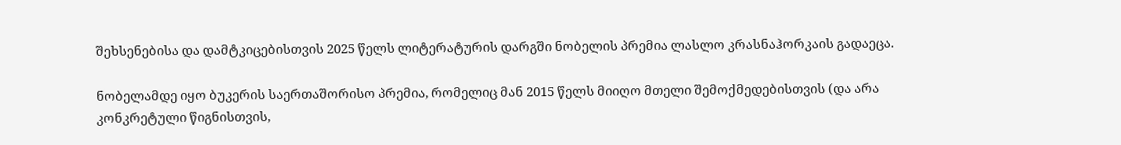შეხსენებისა და დამტკიცებისთვის 2025 წელს ლიტერატურის დარგში ნობელის პრემია ლასლო კრასნაჰორკაის გადაეცა.

ნობელამდე იყო ბუკერის საერთაშორისო პრემია, რომელიც მან 2015 წელს მიიღო მთელი შემოქმედებისთვის (და არა კონკრეტული წიგნისთვის,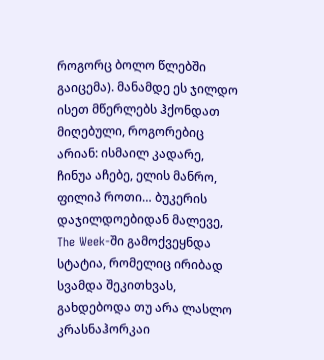როგორც ბოლო წლებში გაიცემა). მანამდე ეს ჯილდო ისეთ მწერლებს ჰქონდათ მიღებული, როგორებიც არიან: ისმაილ კადარე, ჩინუა აჩებე, ელის მანრო, ფილიპ როთი… ბუკერის დაჯილდოებიდან მალევე, The Week-ში გამოქვეყნდა სტატია, რომელიც ირიბად სვამდა შეკითხვას, გახდებოდა თუ არა ლასლო კრასნაჰორკაი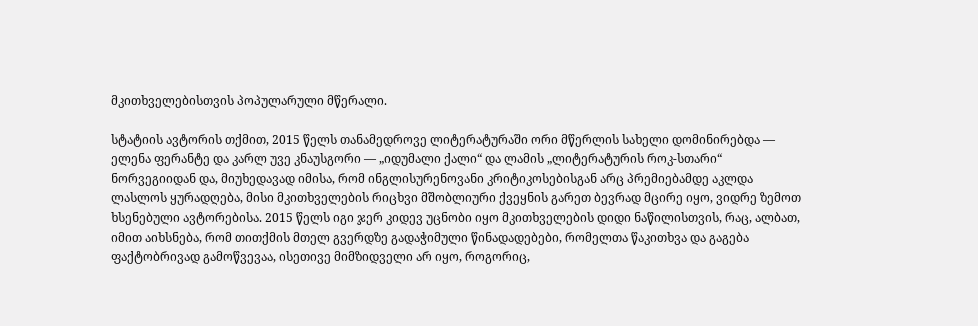მკითხველებისთვის პოპულარული მწერალი.

სტატიის ავტორის თქმით, 2015 წელს თანამედროვე ლიტერატურაში ორი მწერლის სახელი დომინირებდა — ელენა ფერანტე და კარლ უვე კნაუსგორი — „იდუმალი ქალი“ და ლამის „ლიტერატურის როკ-სთარი“ ნორვეგიიდან და, მიუხედავად იმისა, რომ ინგლისურენოვანი კრიტიკოსებისგან არც პრემიებამდე აკლდა ლასლოს ყურადღება, მისი მკითხველების რიცხვი მშობლიური ქვეყნის გარეთ ბევრად მცირე იყო, ვიდრე ზემოთ ხსენებული ავტორებისა. 2015 წელს იგი ჯერ კიდევ უცნობი იყო მკითხველების დიდი ნაწილისთვის, რაც, ალბათ, იმით აიხსნება, რომ თითქმის მთელ გვერდზე გადაჭიმული წინადადებები, რომელთა წაკითხვა და გაგება ფაქტობრივად გამოწვევაა, ისეთივე მიმზიდველი არ იყო, როგორიც,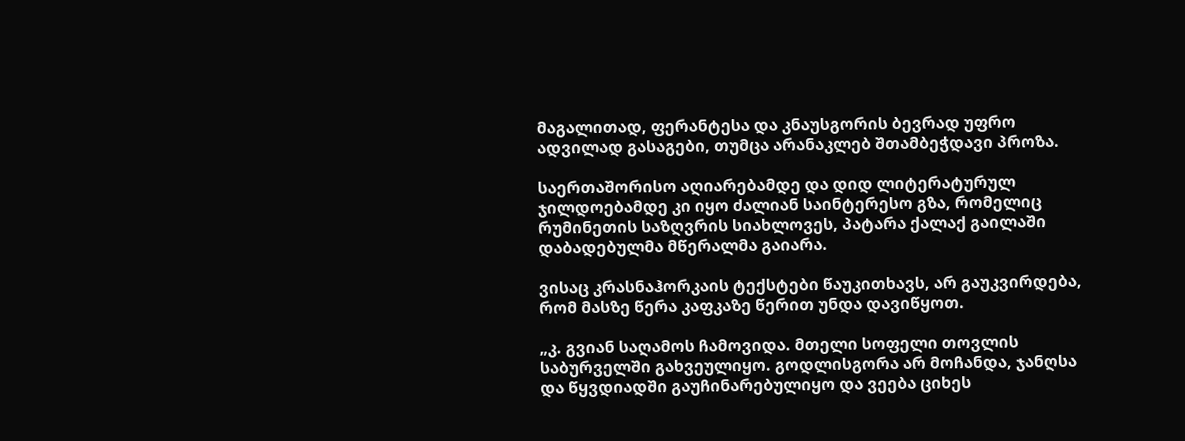მაგალითად, ფერანტესა და კნაუსგორის ბევრად უფრო ადვილად გასაგები, თუმცა არანაკლებ შთამბეჭდავი პროზა.

საერთაშორისო აღიარებამდე და დიდ ლიტერატურულ ჯილდოებამდე კი იყო ძალიან საინტერესო გზა, რომელიც რუმინეთის საზღვრის სიახლოვეს, პატარა ქალაქ გაილაში დაბადებულმა მწერალმა გაიარა.

ვისაც კრასნაჰორკაის ტექსტები წაუკითხავს, არ გაუკვირდება, რომ მასზე წერა კაფკაზე წერით უნდა დავიწყოთ.

„კ. გვიან საღამოს ჩამოვიდა. მთელი სოფელი თოვლის საბურველში გახვეულიყო. გოდლისგორა არ მოჩანდა, ჯანღსა და წყვდიადში გაუჩინარებულიყო და ვეება ციხეს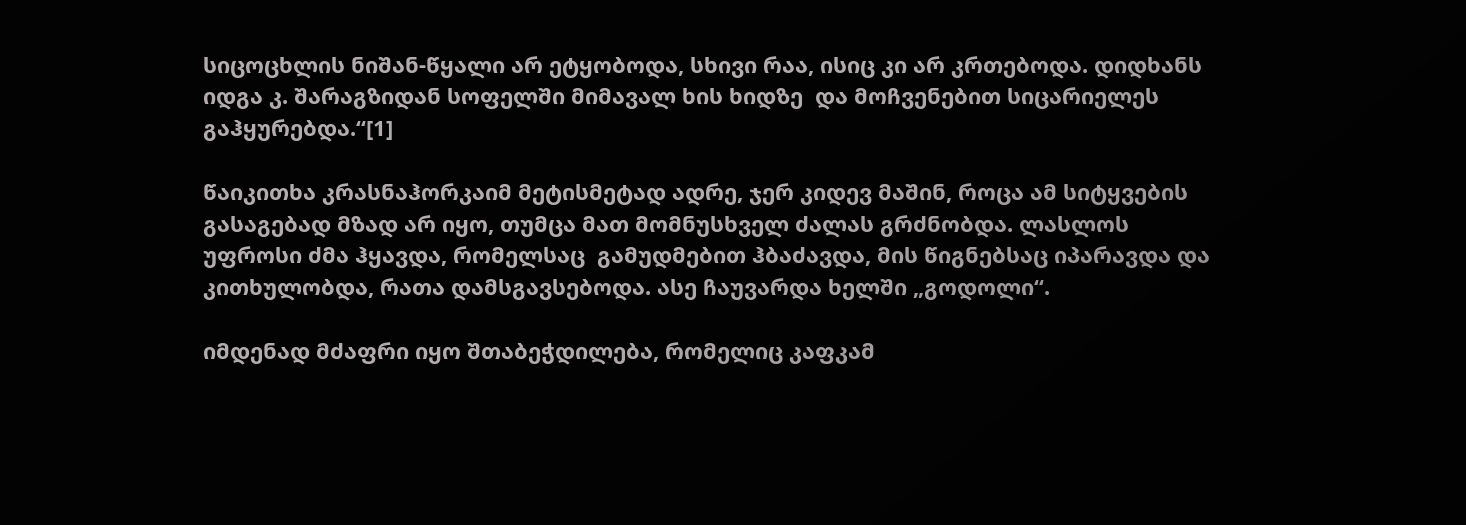სიცოცხლის ნიშან-წყალი არ ეტყობოდა, სხივი რაა, ისიც კი არ კრთებოდა. დიდხანს იდგა კ. შარაგზიდან სოფელში მიმავალ ხის ხიდზე  და მოჩვენებით სიცარიელეს გაჰყურებდა.“[1]

წაიკითხა კრასნაჰორკაიმ მეტისმეტად ადრე, ჯერ კიდევ მაშინ, როცა ამ სიტყვების გასაგებად მზად არ იყო, თუმცა მათ მომნუსხველ ძალას გრძნობდა. ლასლოს უფროსი ძმა ჰყავდა, რომელსაც  გამუდმებით ჰბაძავდა, მის წიგნებსაც იპარავდა და კითხულობდა, რათა დამსგავსებოდა. ასე ჩაუვარდა ხელში „გოდოლი“.

იმდენად მძაფრი იყო შთაბეჭდილება, რომელიც კაფკამ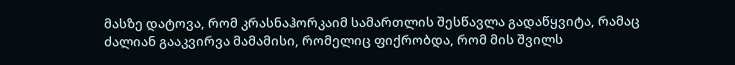მასზე დატოვა, რომ კრასნაჰორკაიმ სამართლის შესწავლა გადაწყვიტა, რამაც ძალიან გააკვირვა მამამისი, რომელიც ფიქრობდა, რომ მის შვილს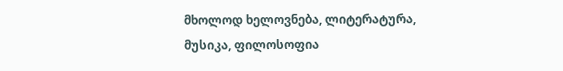მხოლოდ ხელოვნება, ლიტერატურა, მუსიკა, ფილოსოფია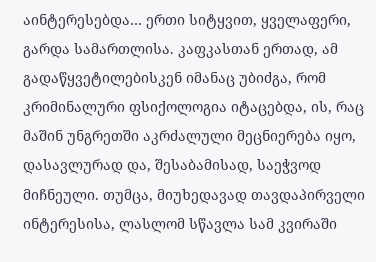აინტერესებდა… ერთი სიტყვით, ყველაფერი, გარდა სამართლისა. კაფკასთან ერთად, ამ გადაწყვეტილებისკენ იმანაც უბიძგა, რომ კრიმინალური ფსიქოლოგია იტაცებდა, ის, რაც მაშინ უნგრეთში აკრძალული მეცნიერება იყო, დასავლურად და, შესაბამისად, საეჭვოდ მიჩნეული. თუმცა, მიუხედავად თავდაპირველი ინტერესისა, ლასლომ სწავლა სამ კვირაში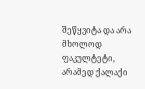შეწყვიტა და არა მხოლოდ ფაკულტეტი, არამედ ქალაქი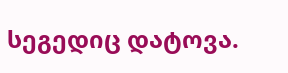სეგედიც დატოვა.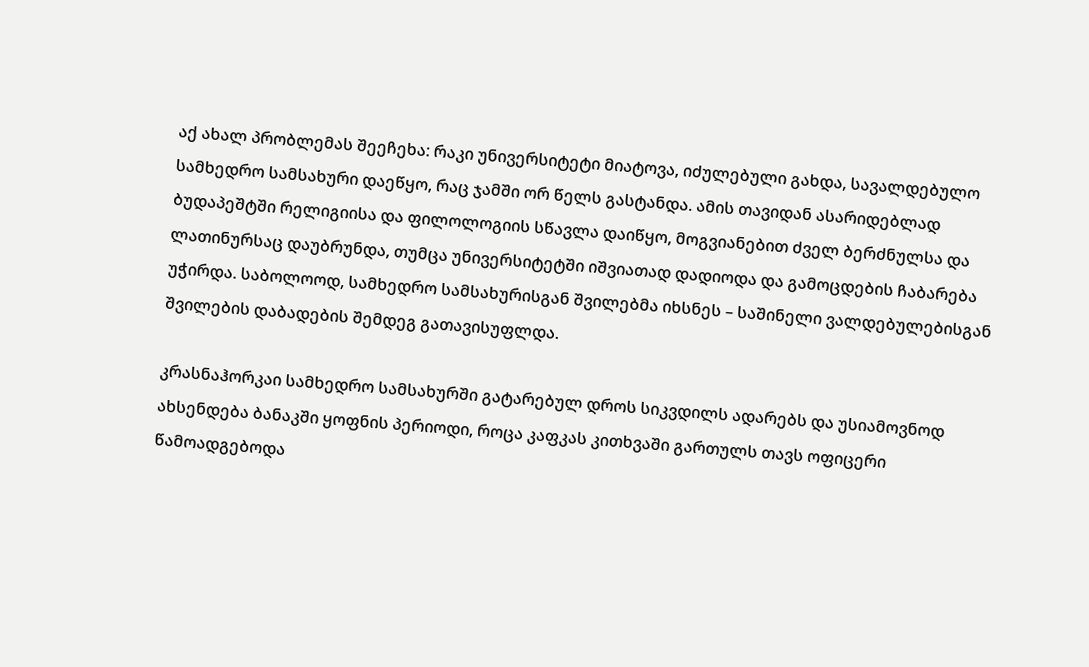აქ ახალ პრობლემას შეეჩეხა: რაკი უნივერსიტეტი მიატოვა, იძულებული გახდა, სავალდებულო სამხედრო სამსახური დაეწყო, რაც ჯამში ორ წელს გასტანდა. ამის თავიდან ასარიდებლად ბუდაპეშტში რელიგიისა და ფილოლოგიის სწავლა დაიწყო, მოგვიანებით ძველ ბერძნულსა და ლათინურსაც დაუბრუნდა, თუმცა უნივერსიტეტში იშვიათად დადიოდა და გამოცდების ჩაბარება უჭირდა. საბოლოოდ, სამხედრო სამსახურისგან შვილებმა იხსნეს – საშინელი ვალდებულებისგან შვილების დაბადების შემდეგ გათავისუფლდა.

კრასნაჰორკაი სამხედრო სამსახურში გატარებულ დროს სიკვდილს ადარებს და უსიამოვნოდ ახსენდება ბანაკში ყოფნის პერიოდი, როცა კაფკას კითხვაში გართულს თავს ოფიცერი წამოადგებოდა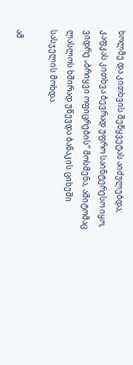ხოლმე და კითხვის შეწყვეტას აიძულებდა; კაფკას კითხვა ბევრად უფრო საინტერესო იყო, ვიდრე „ბრიყვი ოფიცრების“ მოსმენა, ამიტომაც ლასლოს ხშირად უწევდა ბანაკის ციხეში სასჯელის მოხდა.

ამ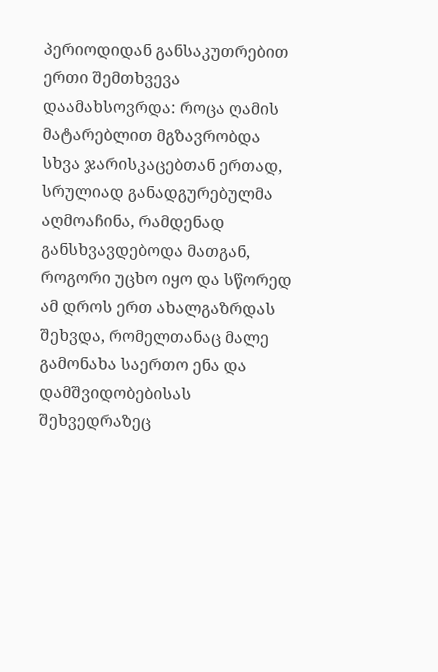პერიოდიდან განსაკუთრებით ერთი შემთხვევა დაამახსოვრდა: როცა ღამის მატარებლით მგზავრობდა სხვა ჯარისკაცებთან ერთად, სრულიად განადგურებულმა აღმოაჩინა, რამდენად განსხვავდებოდა მათგან, როგორი უცხო იყო და სწორედ ამ დროს ერთ ახალგაზრდას შეხვდა, რომელთანაც მალე გამონახა საერთო ენა და დამშვიდობებისას შეხვედრაზეც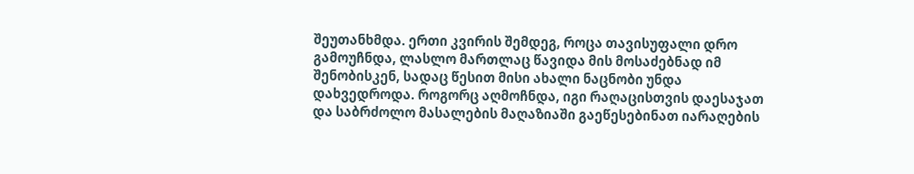შეუთანხმდა. ერთი კვირის შემდეგ, როცა თავისუფალი დრო გამოუჩნდა, ლასლო მართლაც წავიდა მის მოსაძებნად იმ შენობისკენ, სადაც წესით მისი ახალი ნაცნობი უნდა დახვედროდა. როგორც აღმოჩნდა, იგი რაღაცისთვის დაესაჯათ და საბრძოლო მასალების მაღაზიაში გაეწესებინათ იარაღების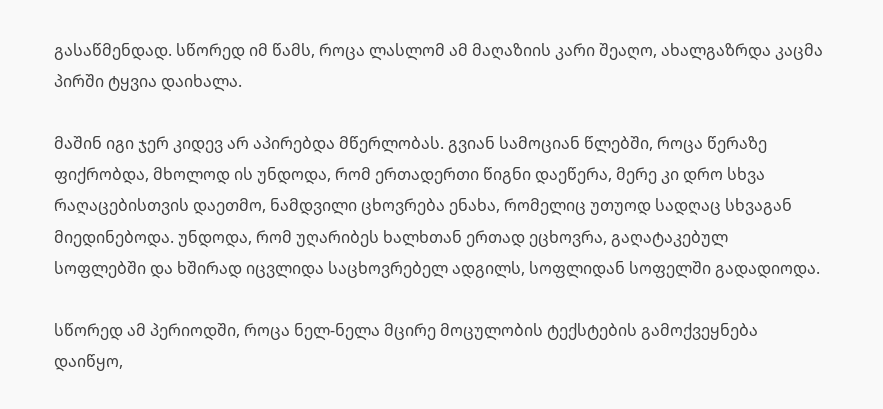გასაწმენდად. სწორედ იმ წამს, როცა ლასლომ ამ მაღაზიის კარი შეაღო, ახალგაზრდა კაცმა პირში ტყვია დაიხალა.

მაშინ იგი ჯერ კიდევ არ აპირებდა მწერლობას. გვიან სამოციან წლებში, როცა წერაზე ფიქრობდა, მხოლოდ ის უნდოდა, რომ ერთადერთი წიგნი დაეწერა, მერე კი დრო სხვა რაღაცებისთვის დაეთმო, ნამდვილი ცხოვრება ენახა, რომელიც უთუოდ სადღაც სხვაგან მიედინებოდა. უნდოდა, რომ უღარიბეს ხალხთან ერთად ეცხოვრა, გაღატაკებულ სოფლებში და ხშირად იცვლიდა საცხოვრებელ ადგილს, სოფლიდან სოფელში გადადიოდა.

სწორედ ამ პერიოდში, როცა ნელ-ნელა მცირე მოცულობის ტექსტების გამოქვეყნება დაიწყო,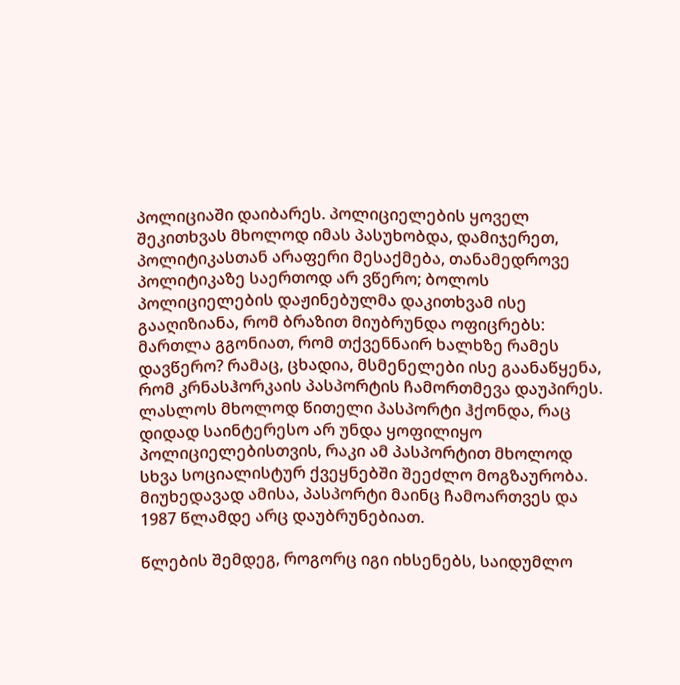პოლიციაში დაიბარეს. პოლიციელების ყოველ შეკითხვას მხოლოდ იმას პასუხობდა, დამიჯერეთ, პოლიტიკასთან არაფერი მესაქმება, თანამედროვე პოლიტიკაზე საერთოდ არ ვწერო; ბოლოს პოლიციელების დაჟინებულმა დაკითხვამ ისე გააღიზიანა, რომ ბრაზით მიუბრუნდა ოფიცრებს: მართლა გგონიათ, რომ თქვენნაირ ხალხზე რამეს დავწერო? რამაც, ცხადია, მსმენელები ისე გაანაწყენა, რომ კრნასჰორკაის პასპორტის ჩამორთმევა დაუპირეს. ლასლოს მხოლოდ წითელი პასპორტი ჰქონდა, რაც დიდად საინტერესო არ უნდა ყოფილიყო პოლიციელებისთვის, რაკი ამ პასპორტით მხოლოდ სხვა სოციალისტურ ქვეყნებში შეეძლო მოგზაურობა. მიუხედავად ამისა, პასპორტი მაინც ჩამოართვეს და 1987 წლამდე არც დაუბრუნებიათ.

წლების შემდეგ, როგორც იგი იხსენებს, საიდუმლო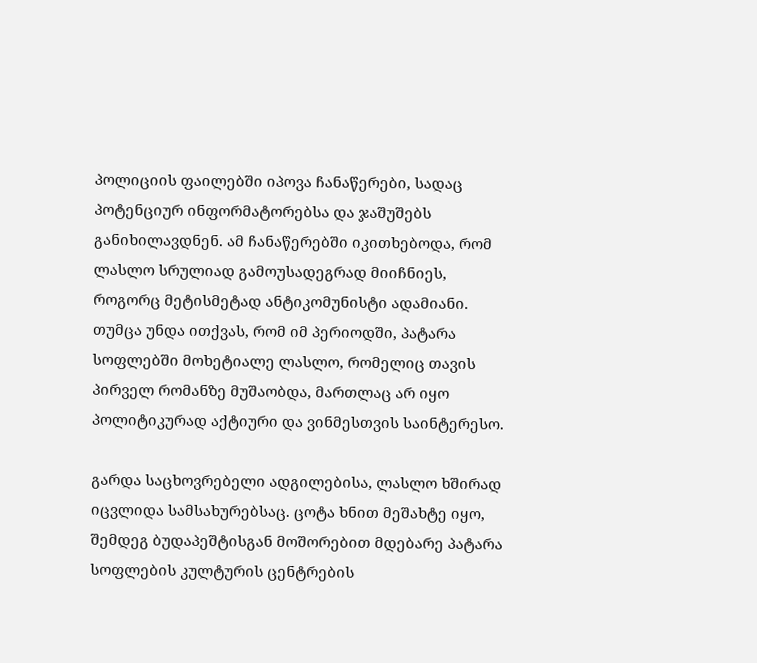პოლიციის ფაილებში იპოვა ჩანაწერები, სადაც პოტენციურ ინფორმატორებსა და ჯაშუშებს განიხილავდნენ. ამ ჩანაწერებში იკითხებოდა, რომ ლასლო სრულიად გამოუსადეგრად მიიჩნიეს, როგორც მეტისმეტად ანტიკომუნისტი ადამიანი. თუმცა უნდა ითქვას, რომ იმ პერიოდში, პატარა სოფლებში მოხეტიალე ლასლო, რომელიც თავის პირველ რომანზე მუშაობდა, მართლაც არ იყო პოლიტიკურად აქტიური და ვინმესთვის საინტერესო.

გარდა საცხოვრებელი ადგილებისა, ლასლო ხშირად იცვლიდა სამსახურებსაც. ცოტა ხნით მეშახტე იყო, შემდეგ ბუდაპეშტისგან მოშორებით მდებარე პატარა სოფლების კულტურის ცენტრების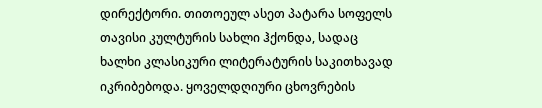დირექტორი. თითოეულ ასეთ პატარა სოფელს თავისი კულტურის სახლი ჰქონდა, სადაც ხალხი კლასიკური ლიტერატურის საკითხავად იკრიბებოდა. ყოველდღიური ცხოვრების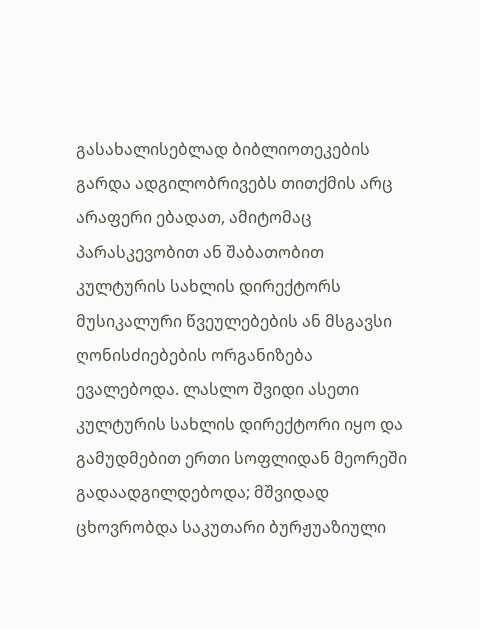გასახალისებლად ბიბლიოთეკების გარდა ადგილობრივებს თითქმის არც არაფერი ებადათ, ამიტომაც პარასკევობით ან შაბათობით კულტურის სახლის დირექტორს მუსიკალური წვეულებების ან მსგავსი ღონისძიებების ორგანიზება ევალებოდა. ლასლო შვიდი ასეთი კულტურის სახლის დირექტორი იყო და გამუდმებით ერთი სოფლიდან მეორეში გადაადგილდებოდა; მშვიდად ცხოვრობდა საკუთარი ბურჟუაზიული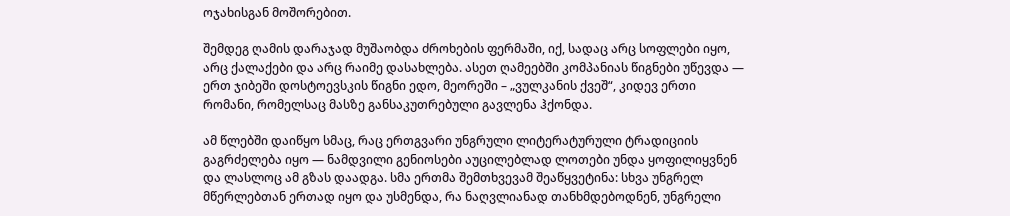ოჯახისგან მოშორებით.

შემდეგ ღამის დარაჯად მუშაობდა ძროხების ფერმაში, იქ, სადაც არც სოფლები იყო, არც ქალაქები და არც რაიმე დასახლება. ასეთ ღამეებში კომპანიას წიგნები უწევდა — ერთ ჯიბეში დოსტოევსკის წიგნი ედო, მეორეში – „ვულკანის ქვეშ“, კიდევ ერთი რომანი, რომელსაც მასზე განსაკუთრებული გავლენა ჰქონდა.

ამ წლებში დაიწყო სმაც, რაც ერთგვარი უნგრული ლიტერატურული ტრადიციის გაგრძელება იყო — ნამდვილი გენიოსები აუცილებლად ლოთები უნდა ყოფილიყვნენ და ლასლოც ამ გზას დაადგა. სმა ერთმა შემთხვევამ შეაწყვეტინა: სხვა უნგრელ მწერლებთან ერთად იყო და უსმენდა, რა ნაღვლიანად თანხმდებოდნენ, უნგრელი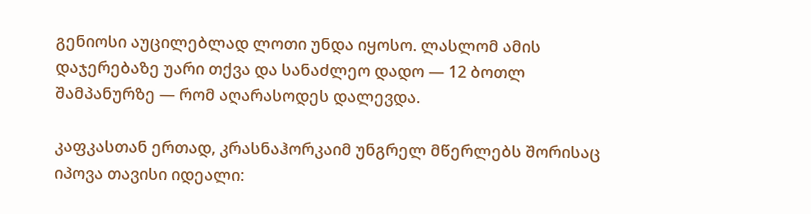გენიოსი აუცილებლად ლოთი უნდა იყოსო. ლასლომ ამის დაჯერებაზე უარი თქვა და სანაძლეო დადო — 12 ბოთლ შამპანურზე — რომ აღარასოდეს დალევდა.

კაფკასთან ერთად, კრასნაჰორკაიმ უნგრელ მწერლებს შორისაც იპოვა თავისი იდეალი: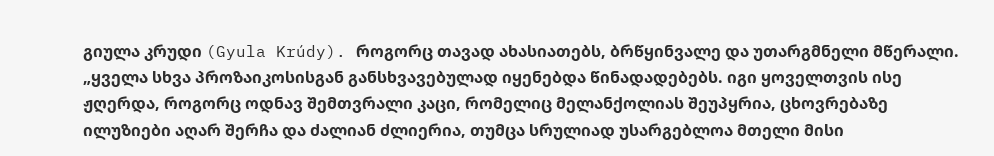გიულა კრუდი (Gyula Krúdy). როგორც თავად ახასიათებს, ბრწყინვალე და უთარგმნელი მწერალი. „ყველა სხვა პროზაიკოსისგან განსხვავებულად იყენებდა წინადადებებს. იგი ყოველთვის ისე ჟღერდა, როგორც ოდნავ შემთვრალი კაცი, რომელიც მელანქოლიას შეუპყრია, ცხოვრებაზე ილუზიები აღარ შერჩა და ძალიან ძლიერია, თუმცა სრულიად უსარგებლოა მთელი მისი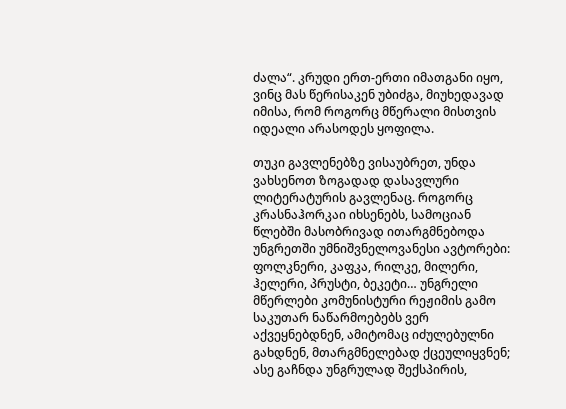ძალა“. კრუდი ერთ-ერთი იმათგანი იყო, ვინც მას წერისაკენ უბიძგა, მიუხედავად იმისა, რომ როგორც მწერალი მისთვის იდეალი არასოდეს ყოფილა.

თუკი გავლენებზე ვისაუბრეთ, უნდა ვახსენოთ ზოგადად დასავლური ლიტერატურის გავლენაც. როგორც კრასნაჰორკაი იხსენებს, სამოციან წლებში მასობრივად ითარგმნებოდა უნგრეთში უმნიშვნელოვანესი ავტორები: ფოლკნერი, კაფკა, რილკე, მილერი, ჰელერი, პრუსტი, ბეკეტი… უნგრელი მწერლები კომუნისტური რეჟიმის გამო საკუთარ ნაწარმოებებს ვერ აქვეყნებდნენ, ამიტომაც იძულებულნი გახდნენ, მთარგმნელებად ქცეულიყვნენ; ასე გაჩნდა უნგრულად შექსპირის,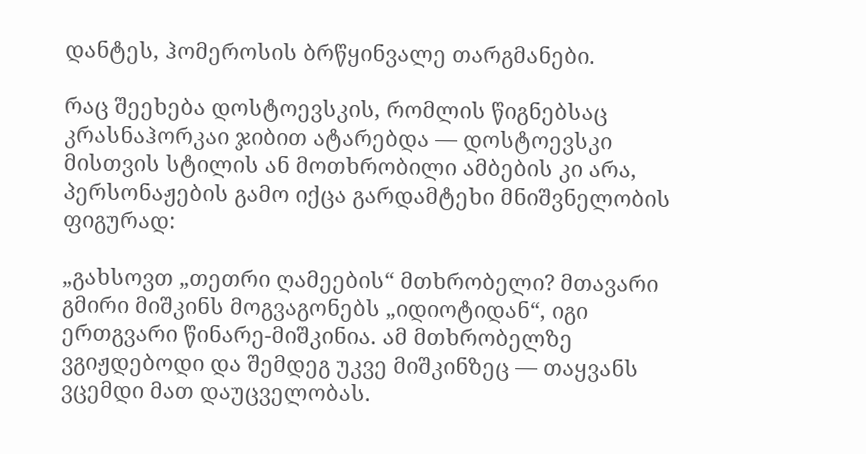დანტეს, ჰომეროსის ბრწყინვალე თარგმანები.

რაც შეეხება დოსტოევსკის, რომლის წიგნებსაც კრასნაჰორკაი ჯიბით ატარებდა — დოსტოევსკი მისთვის სტილის ან მოთხრობილი ამბების კი არა, პერსონაჟების გამო იქცა გარდამტეხი მნიშვნელობის ფიგურად:

„გახსოვთ „თეთრი ღამეების“ მთხრობელი? მთავარი გმირი მიშკინს მოგვაგონებს „იდიოტიდან“, იგი ერთგვარი წინარე-მიშკინია. ამ მთხრობელზე ვგიჟდებოდი და შემდეგ უკვე მიშკინზეც — თაყვანს ვცემდი მათ დაუცველობას.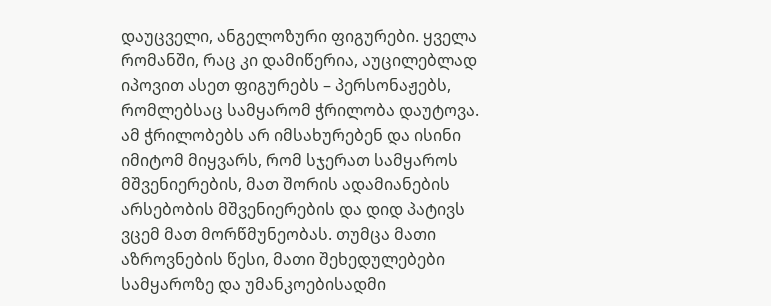დაუცველი, ანგელოზური ფიგურები. ყველა რომანში, რაც კი დამიწერია, აუცილებლად იპოვით ასეთ ფიგურებს – პერსონაჟებს, რომლებსაც სამყარომ ჭრილობა დაუტოვა. ამ ჭრილობებს არ იმსახურებენ და ისინი იმიტომ მიყვარს, რომ სჯერათ სამყაროს მშვენიერების, მათ შორის ადამიანების არსებობის მშვენიერების და დიდ პატივს ვცემ მათ მორწმუნეობას. თუმცა მათი აზროვნების წესი, მათი შეხედულებები სამყაროზე და უმანკოებისადმი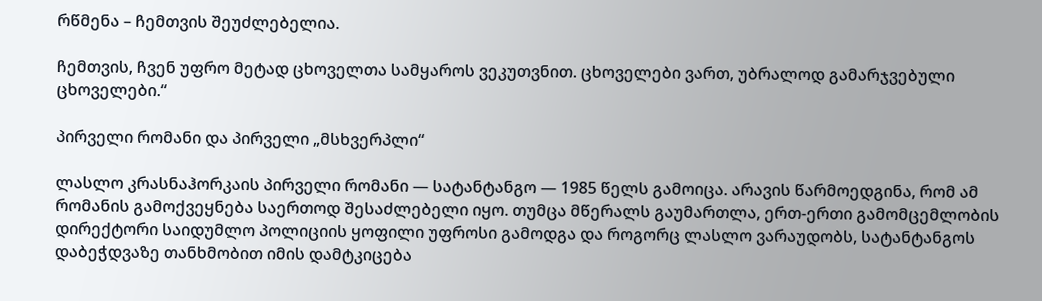რწმენა – ჩემთვის შეუძლებელია.

ჩემთვის, ჩვენ უფრო მეტად ცხოველთა სამყაროს ვეკუთვნით. ცხოველები ვართ, უბრალოდ გამარჯვებული ცხოველები.“

პირველი რომანი და პირველი „მსხვერპლი“

ლასლო კრასნაჰორკაის პირველი რომანი — სატანტანგო — 1985 წელს გამოიცა. არავის წარმოედგინა, რომ ამ რომანის გამოქვეყნება საერთოდ შესაძლებელი იყო. თუმცა მწერალს გაუმართლა, ერთ-ერთი გამომცემლობის დირექტორი საიდუმლო პოლიციის ყოფილი უფროსი გამოდგა და როგორც ლასლო ვარაუდობს, სატანტანგოს დაბეჭდვაზე თანხმობით იმის დამტკიცება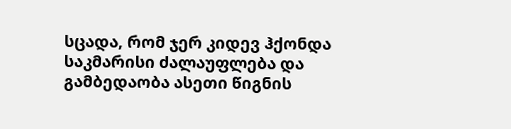სცადა, რომ ჯერ კიდევ ჰქონდა საკმარისი ძალაუფლება და გამბედაობა ასეთი წიგნის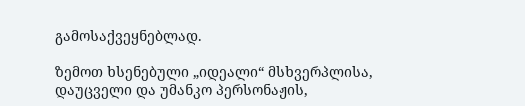გამოსაქვეყნებლად.

ზემოთ ხსენებული „იდეალი“ მსხვერპლისა, დაუცველი და უმანკო პერსონაჟის,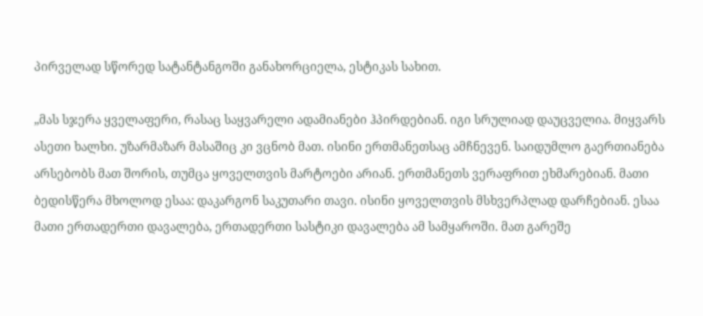პირველად სწორედ სატანტანგოში განახორციელა, ესტიკას სახით.

„მას სჯერა ყველაფერი, რასაც საყვარელი ადამიანები ჰპირდებიან. იგი სრულიად დაუცველია. მიყვარს ასეთი ხალხი. უზარმაზარ მასაშიც კი ვცნობ მათ. ისინი ერთმანეთსაც ამჩნევენ. საიდუმლო გაერთიანება არსებობს მათ შორის, თუმცა ყოველთვის მარტოები არიან. ერთმანეთს ვერაფრით ეხმარებიან. მათი ბედისწერა მხოლოდ ესაა: დაკარგონ საკუთარი თავი. ისინი ყოველთვის მსხვერპლად დარჩებიან. ესაა მათი ერთადერთი დავალება, ერთადერთი სასტიკი დავალება ამ სამყაროში. მათ გარეშე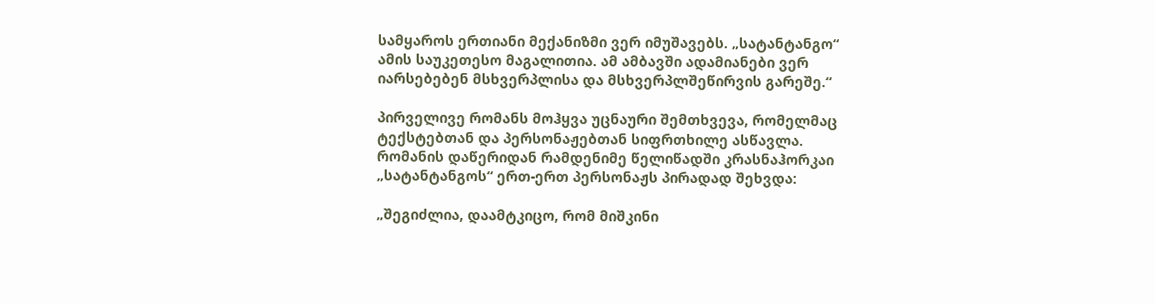სამყაროს ერთიანი მექანიზმი ვერ იმუშავებს. „სატანტანგო“ ამის საუკეთესო მაგალითია. ამ ამბავში ადამიანები ვერ იარსებებენ მსხვერპლისა და მსხვერპლშეწირვის გარეშე.“

პირველივე რომანს მოჰყვა უცნაური შემთხვევა, რომელმაც ტექსტებთან და პერსონაჟებთან სიფრთხილე ასწავლა. რომანის დაწერიდან რამდენიმე წელიწადში კრასნაჰორკაი „სატანტანგოს“ ერთ-ერთ პერსონაჟს პირადად შეხვდა:

„შეგიძლია, დაამტკიცო, რომ მიშკინი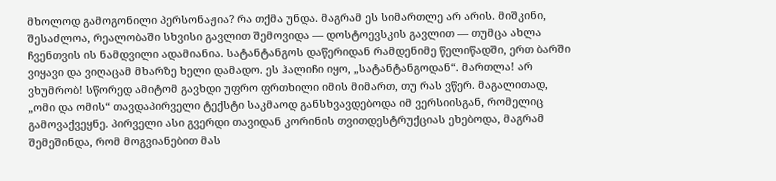მხოლოდ გამოგონილი პერსონაჟია? რა თქმა უნდა. მაგრამ ეს სიმართლე არ არის. მიშკინი, შესაძლოა, რეალობაში სხვისი გავლით შემოვიდა — დოსტოევსკის გავლით — თუმცა ახლა ჩვენთვის ის ნამდვილი ადამიანია. სატანტანგოს დაწერიდან რამდენიმე წელიწადში, ერთ ბარში ვიყავი და ვიღაცამ მხარზე ხელი დამადო. ეს ჰალიჩი იყო, „სატანტანგოდან“. მართლა! არ ვხუმრობ! სწორედ ამიტომ გავხდი უფრო ფრთხილი იმის მიმართ, თუ რას ვწერ. მაგალითად, „ომი და ომის“ თავდაპირველი ტექსტი საკმაოდ განსხვავდებოდა იმ ვერსიისგან, რომელიც გამოვაქვეყნე. პირველი ასი გვერდი თავიდან კორინის თვითდესტრუქციას ეხებოდა, მაგრამ შემეშინდა, რომ მოგვიანებით მას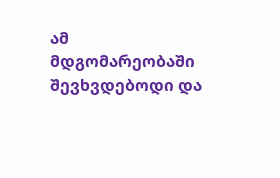ამ მდგომარეობაში შევხვდებოდი და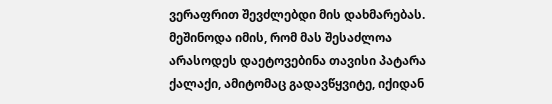ვერაფრით შევძლებდი მის დახმარებას. მეშინოდა იმის, რომ მას შესაძლოა არასოდეს დაეტოვებინა თავისი პატარა ქალაქი, ამიტომაც გადავწყვიტე, იქიდან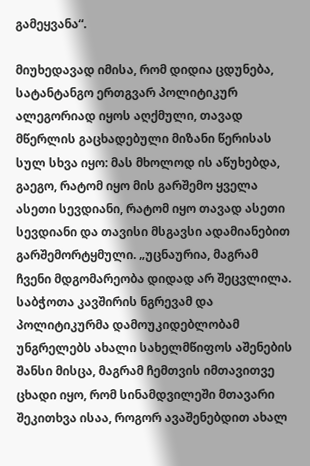გამეყვანა“.

მიუხედავად იმისა, რომ დიდია ცდუნება, სატანტანგო ერთგვარ პოლიტიკურ ალეგორიად იყოს აღქმული, თავად მწერლის გაცხადებული მიზანი წერისას სულ სხვა იყო: მას მხოლოდ ის აწუხებდა, გაეგო, რატომ იყო მის გარშემო ყველა ასეთი სევდიანი, რატომ იყო თავად ასეთი სევდიანი და თავისი მსგავსი ადამიანებით გარშემორტყმული. „უცნაურია, მაგრამ ჩვენი მდგომარეობა დიდად არ შეცვლილა. საბჭოთა კავშირის ნგრევამ და პოლიტიკურმა დამოუკიდებლობამ უნგრელებს ახალი სახელმწიფოს აშენების შანსი მისცა, მაგრამ ჩემთვის იმთავითვე ცხადი იყო, რომ სინამდვილეში მთავარი შეკითხვა ისაა, როგორ ავაშენებდით ახალ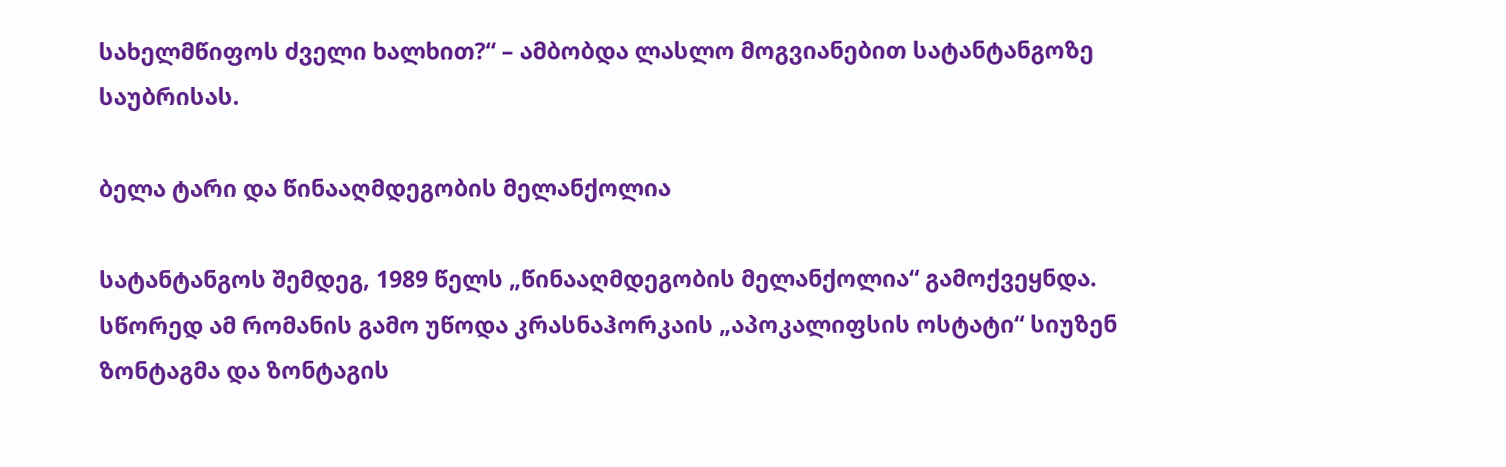სახელმწიფოს ძველი ხალხით?“ – ამბობდა ლასლო მოგვიანებით სატანტანგოზე საუბრისას.

ბელა ტარი და წინააღმდეგობის მელანქოლია

სატანტანგოს შემდეგ, 1989 წელს „წინააღმდეგობის მელანქოლია“ გამოქვეყნდა. სწორედ ამ რომანის გამო უწოდა კრასნაჰორკაის „აპოკალიფსის ოსტატი“ სიუზენ ზონტაგმა და ზონტაგის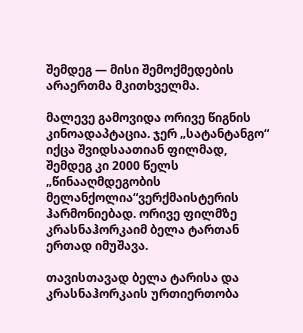შემდეგ — მისი შემოქმედების არაერთმა მკითხველმა.

მალევე გამოვიდა ორივე წიგნის კინოადაპტაცია. ჯერ „სატანტანგო“ იქცა შვიდსაათიან ფილმად, შემდეგ კი 2000 წელს „წინააღმდეგობის მელანქოლია“ვერქმაისტერის ჰარმონიებად. ორივე ფილმზე კრასნაჰორკაიმ ბელა ტართან ერთად იმუშავა.

თავისთავად ბელა ტარისა და კრასნაჰორკაის ურთიერთობა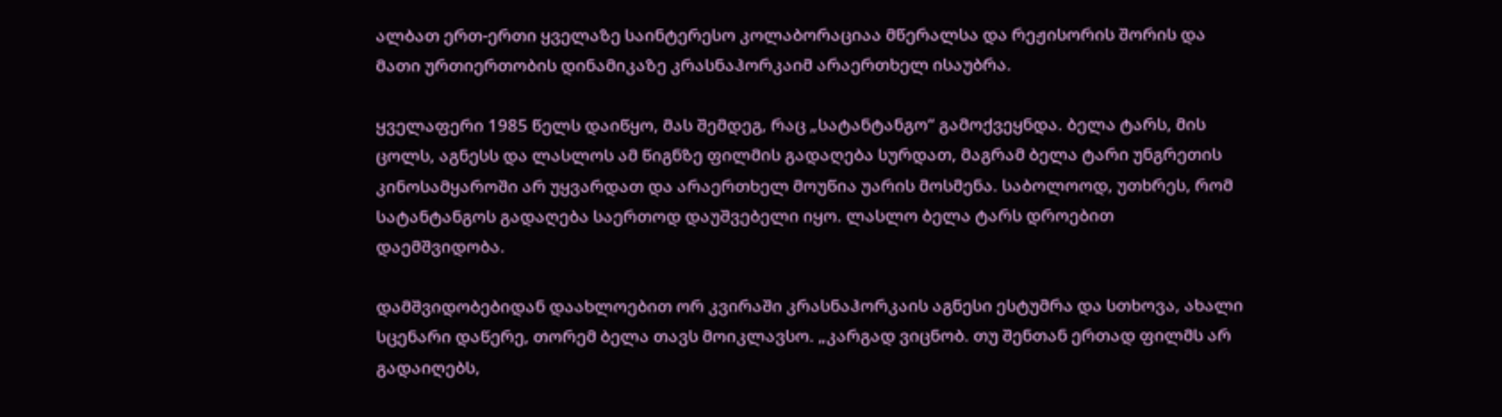ალბათ ერთ-ერთი ყველაზე საინტერესო კოლაბორაციაა მწერალსა და რეჟისორის შორის და მათი ურთიერთობის დინამიკაზე კრასნაჰორკაიმ არაერთხელ ისაუბრა.

ყველაფერი 1985 წელს დაიწყო, მას შემდეგ, რაც „სატანტანგო“ გამოქვეყნდა. ბელა ტარს, მის ცოლს, აგნესს და ლასლოს ამ წიგნზე ფილმის გადაღება სურდათ, მაგრამ ბელა ტარი უნგრეთის კინოსამყაროში არ უყვარდათ და არაერთხელ მოუწია უარის მოსმენა. საბოლოოდ, უთხრეს, რომ სატანტანგოს გადაღება საერთოდ დაუშვებელი იყო. ლასლო ბელა ტარს დროებით დაემშვიდობა.

დამშვიდობებიდან დაახლოებით ორ კვირაში კრასნაჰორკაის აგნესი ესტუმრა და სთხოვა, ახალი სცენარი დაწერე, თორემ ბელა თავს მოიკლავსო. „კარგად ვიცნობ. თუ შენთან ერთად ფილმს არ გადაიღებს,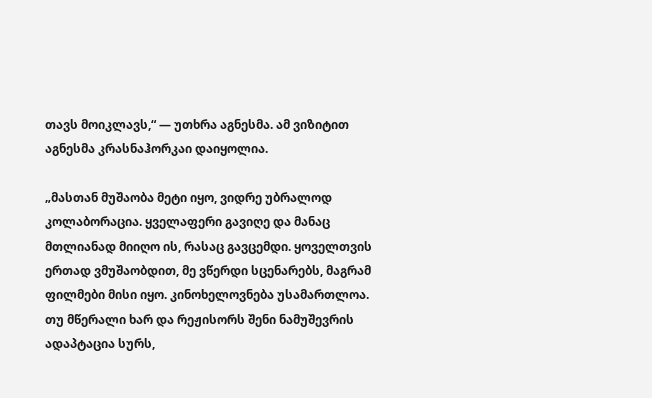თავს მოიკლავს,“ — უთხრა აგნესმა. ამ ვიზიტით აგნესმა კრასნაჰორკაი დაიყოლია.

„მასთან მუშაობა მეტი იყო, ვიდრე უბრალოდ კოლაბორაცია. ყველაფერი გავიღე და მანაც მთლიანად მიიღო ის, რასაც გავცემდი. ყოველთვის ერთად ვმუშაობდით, მე ვწერდი სცენარებს, მაგრამ ფილმები მისი იყო. კინოხელოვნება უსამართლოა. თუ მწერალი ხარ და რეჟისორს შენი ნამუშევრის ადაპტაცია სურს,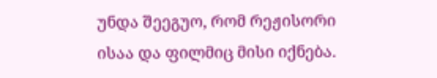უნდა შეეგუო, რომ რეჟისორი ისაა და ფილმიც მისი იქნება.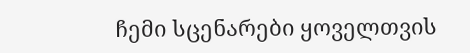ჩემი სცენარები ყოველთვის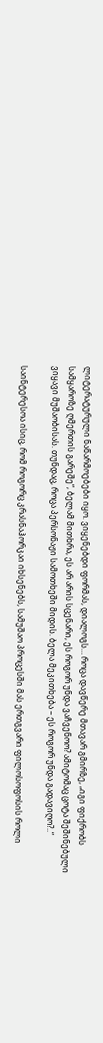ლიტერატურული ნაწარმოებები იყო. ვიყენებდი ფორმას, დიალოგს… როცა დავწერე მთავარ გმირზე, „იგი ფიქრობს სამყაროზე ღმერთის გარეშე“, ბელამ მითხრა, ეს არ არის სცენარი, ეს როგორ უნდა ვაჩვენოო? ამიტომაც ცოტა შეშინებული ვიყავი მუშაობისას. თუნდაც, როცა პერსონაჟი სამოთხეში მიდის. ბელა მეკითხება – ეს როგორ უნდა გადავიღო?..“

საინტერესოა ისიც, რომ როგორც კრასნაჰორკაი იხსენებს, სამუშაო პროცესში მას ერთგვარი ფილოსოფოსის როლი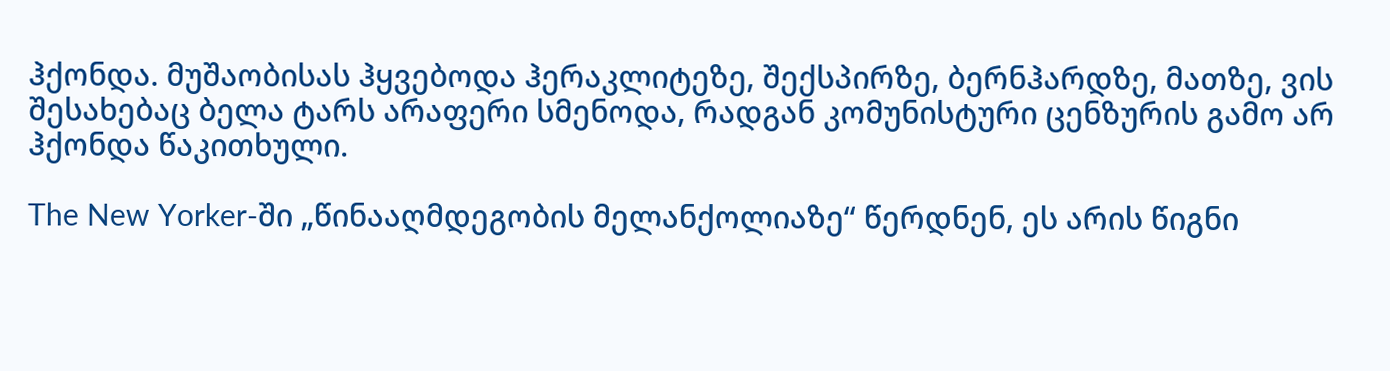ჰქონდა. მუშაობისას ჰყვებოდა ჰერაკლიტეზე, შექსპირზე, ბერნჰარდზე, მათზე, ვის შესახებაც ბელა ტარს არაფერი სმენოდა, რადგან კომუნისტური ცენზურის გამო არ ჰქონდა წაკითხული.

The New Yorker-ში „წინააღმდეგობის მელანქოლიაზე“ წერდნენ, ეს არის წიგნი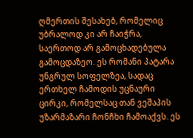ღმერთის შესახებ, რომელიც უბრალოდ კი არ ჩაიჭრა, საერთოდ არ გამოცხადებულა გამოცდაზეო. ეს რომანი პატარა უნგრულ სოფელზეა, სადაც ერთხელ ჩამოდის უცნაური ცირკი, რომელსაც თან ვეშაპის უზარმაზარი ჩონჩხი ჩამოაქვს. ეს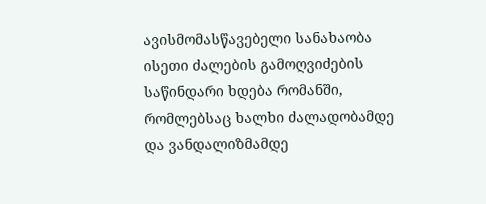ავისმომასწავებელი სანახაობა ისეთი ძალების გამოღვიძების საწინდარი ხდება რომანში, რომლებსაც ხალხი ძალადობამდე და ვანდალიზმამდე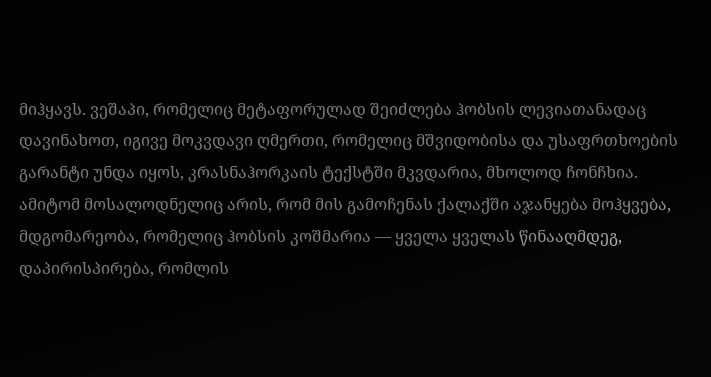მიჰყავს. ვეშაპი, რომელიც მეტაფორულად შეიძლება ჰობსის ლევიათანადაც დავინახოთ, იგივე მოკვდავი ღმერთი, რომელიც მშვიდობისა და უსაფრთხოების გარანტი უნდა იყოს, კრასნაჰორკაის ტექსტში მკვდარია, მხოლოდ ჩონჩხია. ამიტომ მოსალოდნელიც არის, რომ მის გამოჩენას ქალაქში აჯანყება მოჰყვება, მდგომარეობა, რომელიც ჰობსის კოშმარია — ყველა ყველას წინააღმდეგ, დაპირისპირება, რომლის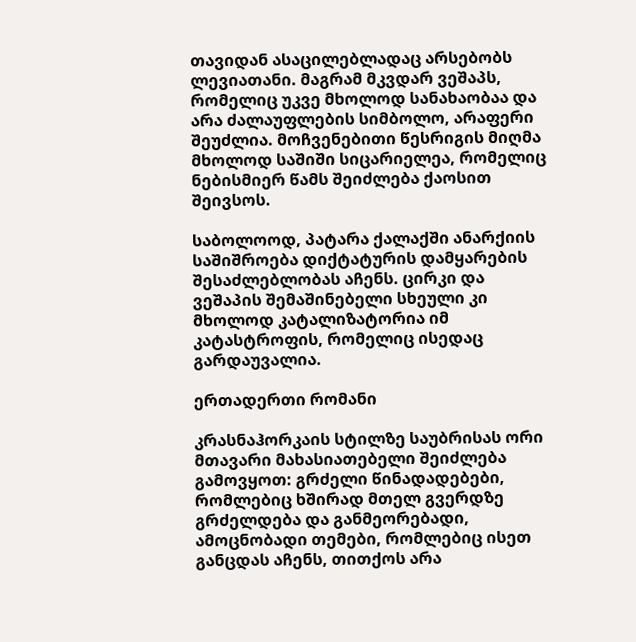თავიდან ასაცილებლადაც არსებობს ლევიათანი. მაგრამ მკვდარ ვეშაპს, რომელიც უკვე მხოლოდ სანახაობაა და არა ძალაუფლების სიმბოლო, არაფერი შეუძლია. მოჩვენებითი წესრიგის მიღმა მხოლოდ საშიში სიცარიელეა, რომელიც ნებისმიერ წამს შეიძლება ქაოსით შეივსოს.

საბოლოოდ, პატარა ქალაქში ანარქიის საშიშროება დიქტატურის დამყარების შესაძლებლობას აჩენს. ცირკი და ვეშაპის შემაშინებელი სხეული კი მხოლოდ კატალიზატორია იმ კატასტროფის, რომელიც ისედაც გარდაუვალია.

ერთადერთი რომანი

კრასნაჰორკაის სტილზე საუბრისას ორი მთავარი მახასიათებელი შეიძლება გამოვყოთ: გრძელი წინადადებები, რომლებიც ხშირად მთელ გვერდზე გრძელდება და განმეორებადი, ამოცნობადი თემები, რომლებიც ისეთ განცდას აჩენს, თითქოს არა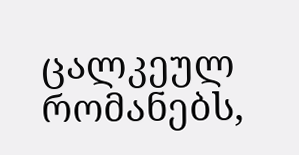ცალკეულ რომანებს,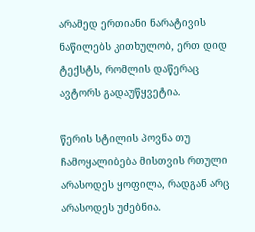არამედ ერთიანი ნარატივის ნაწილებს კითხულობ, ერთ დიდ ტექსტს, რომლის დაწერაც ავტორს გადაუწყვეტია.

წერის სტილის პოვნა თუ ჩამოყალიბება მისთვის რთული არასოდეს ყოფილა, რადგან არც არასოდეს უძებნია.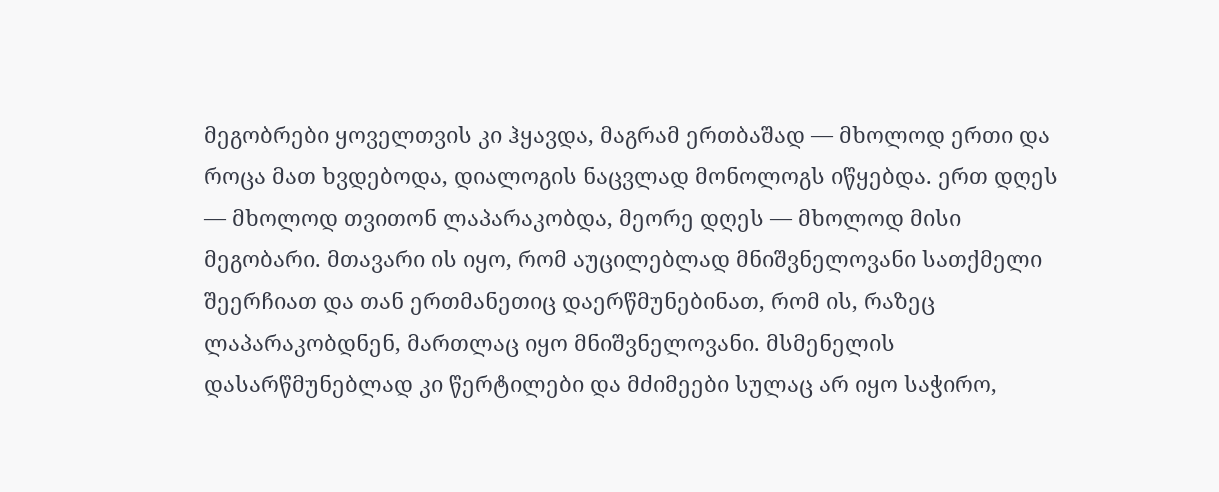მეგობრები ყოველთვის კი ჰყავდა, მაგრამ ერთბაშად — მხოლოდ ერთი და როცა მათ ხვდებოდა, დიალოგის ნაცვლად მონოლოგს იწყებდა. ერთ დღეს — მხოლოდ თვითონ ლაპარაკობდა, მეორე დღეს — მხოლოდ მისი მეგობარი. მთავარი ის იყო, რომ აუცილებლად მნიშვნელოვანი სათქმელი შეერჩიათ და თან ერთმანეთიც დაერწმუნებინათ, რომ ის, რაზეც ლაპარაკობდნენ, მართლაც იყო მნიშვნელოვანი. მსმენელის დასარწმუნებლად კი წერტილები და მძიმეები სულაც არ იყო საჭირო,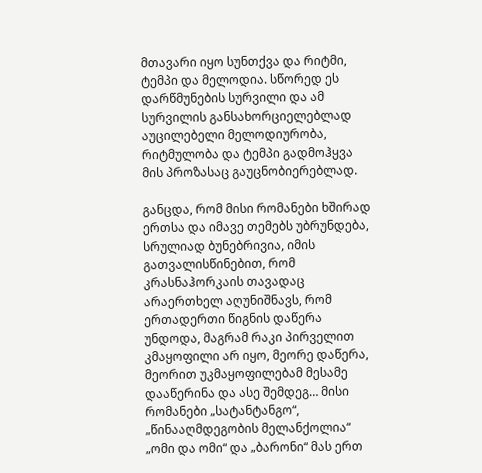მთავარი იყო სუნთქვა და რიტმი, ტემპი და მელოდია. სწორედ ეს დარწმუნების სურვილი და ამ სურვილის განსახორციელებლად აუცილებელი მელოდიურობა, რიტმულობა და ტემპი გადმოჰყვა მის პროზასაც გაუცნობიერებლად.

განცდა, რომ მისი რომანები ხშირად ერთსა და იმავე თემებს უბრუნდება, სრულიად ბუნებრივია, იმის გათვალისწინებით, რომ კრასნაჰორკაის თავადაც არაერთხელ აღუნიშნავს, რომ ერთადერთი წიგნის დაწერა უნდოდა, მაგრამ რაკი პირველით კმაყოფილი არ იყო, მეორე დაწერა, მეორით უკმაყოფილებამ მესამე დააწერინა და ასე შემდეგ… მისი რომანები „სატანტანგო“, „წინააღმდეგობის მელანქოლია“ „ომი და ომი“ და „ბარონი“ მას ერთ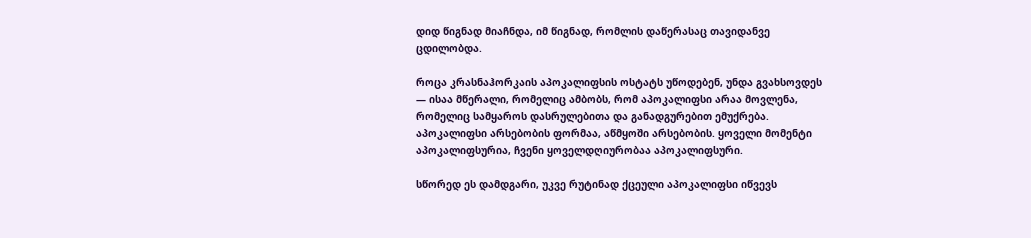დიდ წიგნად მიაჩნდა, იმ წიგნად, რომლის დაწერასაც თავიდანვე ცდილობდა.

როცა კრასნაჰორკაის აპოკალიფსის ოსტატს უწოდებენ, უნდა გვახსოვდეს — ისაა მწერალი, რომელიც ამბობს, რომ აპოკალიფსი არაა მოვლენა, რომელიც სამყაროს დასრულებითა და განადგურებით ემუქრება. აპოკალიფსი არსებობის ფორმაა, აწმყოში არსებობის. ყოველი მომენტი აპოკალიფსურია, ჩვენი ყოველდღიურობაა აპოკალიფსური.

სწორედ ეს დამდგარი, უკვე რუტინად ქცეული აპოკალიფსი იწვევს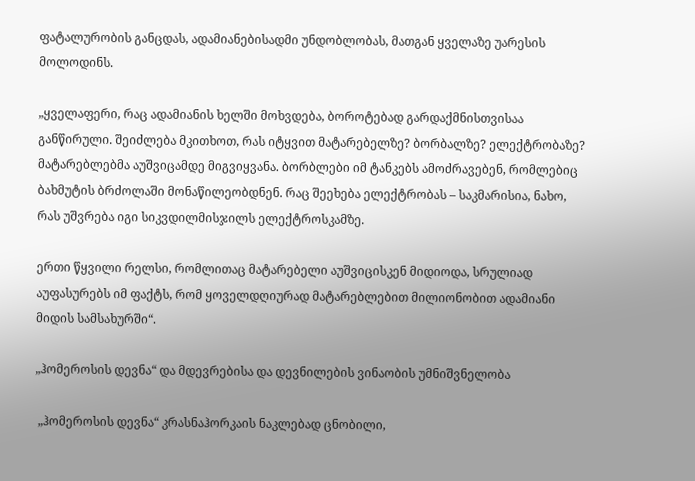ფატალურობის განცდას, ადამიანებისადმი უნდობლობას, მათგან ყველაზე უარესის მოლოდინს.

„ყველაფერი, რაც ადამიანის ხელში მოხვდება, ბოროტებად გარდაქმნისთვისაა განწირული. შეიძლება მკითხოთ, რას იტყვით მატარებელზე? ბორბალზე? ელექტრობაზე? მატარებლებმა აუშვიცამდე მიგვიყვანა. ბორბლები იმ ტანკებს ამოძრავებენ, რომლებიც ბახმუტის ბრძოლაში მონაწილეობდნენ. რაც შეეხება ელექტრობას – საკმარისია, ნახო, რას უშვრება იგი სიკვდილმისჯილს ელექტროსკამზე.

ერთი წყვილი რელსი, რომლითაც მატარებელი აუშვიცისკენ მიდიოდა, სრულიად აუფასურებს იმ ფაქტს, რომ ყოველდღიურად მატარებლებით მილიონობით ადამიანი მიდის სამსახურში“.

„ჰომეროსის დევნა“ და მდევრებისა და დევნილების ვინაობის უმნიშვნელობა

 „ჰომეროსის დევნა“ კრასნაჰორკაის ნაკლებად ცნობილი,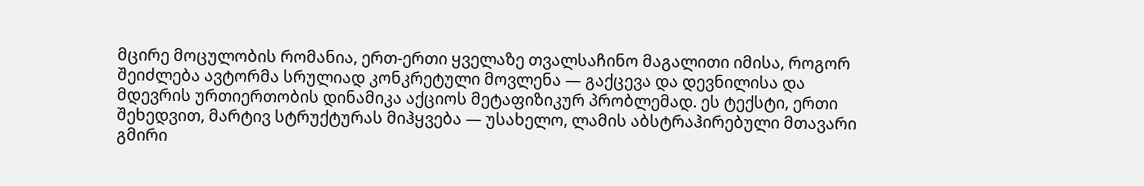მცირე მოცულობის რომანია, ერთ-ერთი ყველაზე თვალსაჩინო მაგალითი იმისა, როგორ შეიძლება ავტორმა სრულიად კონკრეტული მოვლენა — გაქცევა და დევნილისა და მდევრის ურთიერთობის დინამიკა აქციოს მეტაფიზიკურ პრობლემად. ეს ტექსტი, ერთი შეხედვით, მარტივ სტრუქტურას მიჰყვება — უსახელო, ლამის აბსტრაჰირებული მთავარი გმირი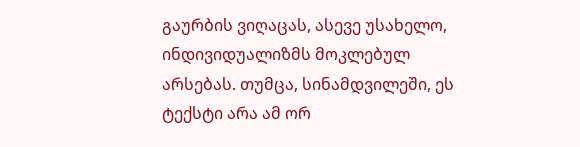გაურბის ვიღაცას, ასევე უსახელო, ინდივიდუალიზმს მოკლებულ არსებას. თუმცა, სინამდვილეში, ეს ტექსტი არა ამ ორ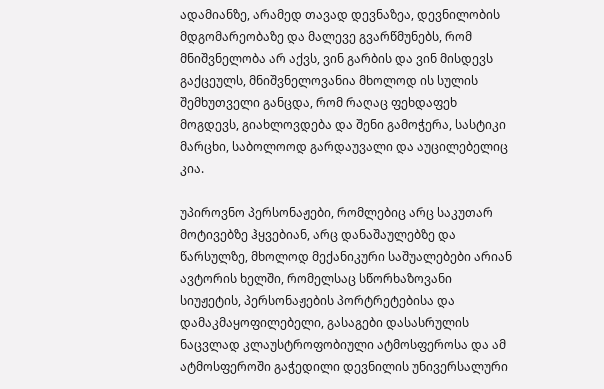ადამიანზე, არამედ თავად დევნაზეა, დევნილობის მდგომარეობაზე და მალევე გვარწმუნებს, რომ მნიშვნელობა არ აქვს, ვინ გარბის და ვინ მისდევს გაქცეულს, მნიშვნელოვანია მხოლოდ ის სულის შემხუთველი განცდა, რომ რაღაც ფეხდაფეხ მოგდევს, გიახლოვდება და შენი გამოჭერა, სასტიკი მარცხი, საბოლოოდ გარდაუვალი და აუცილებელიც კია.

უპიროვნო პერსონაჟები, რომლებიც არც საკუთარ მოტივებზე ჰყვებიან, არც დანაშაულებზე და წარსულზე, მხოლოდ მექანიკური საშუალებები არიან ავტორის ხელში, რომელსაც სწორხაზოვანი სიუჟეტის, პერსონაჟების პორტრეტებისა და დამაკმაყოფილებელი, გასაგები დასასრულის ნაცვლად კლაუსტროფობიული ატმოსფეროსა და ამ ატმოსფეროში გაჭედილი დევნილის უნივერსალური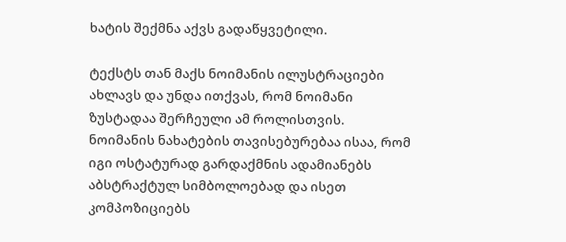ხატის შექმნა აქვს გადაწყვეტილი.

ტექსტს თან მაქს ნოიმანის ილუსტრაციები ახლავს და უნდა ითქვას, რომ ნოიმანი ზუსტადაა შერჩეული ამ როლისთვის. ნოიმანის ნახატების თავისებურებაა ისაა, რომ იგი ოსტატურად გარდაქმნის ადამიანებს აბსტრაქტულ სიმბოლოებად და ისეთ კომპოზიციებს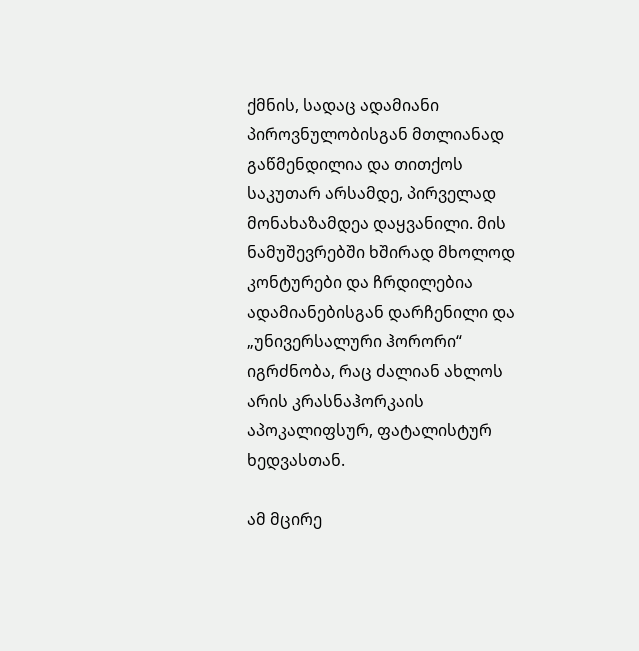ქმნის, სადაც ადამიანი პიროვნულობისგან მთლიანად გაწმენდილია და თითქოს საკუთარ არსამდე, პირველად მონახაზამდეა დაყვანილი. მის ნამუშევრებში ხშირად მხოლოდ კონტურები და ჩრდილებია ადამიანებისგან დარჩენილი და „უნივერსალური ჰორორი“ იგრძნობა, რაც ძალიან ახლოს არის კრასნაჰორკაის აპოკალიფსურ, ფატალისტურ ხედვასთან.

ამ მცირე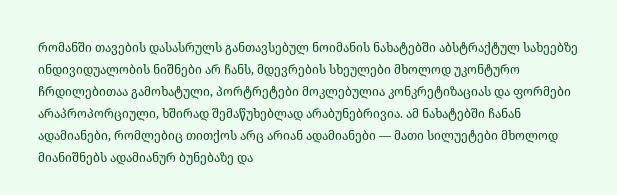რომანში თავების დასასრულს განთავსებულ ნოიმანის ნახატებში აბსტრაქტულ სახეებზე ინდივიდუალობის ნიშნები არ ჩანს, მდევრების სხეულები მხოლოდ უკონტურო ჩრდილებითაა გამოხატული, პორტრეტები მოკლებულია კონკრეტიზაციას და ფორმები არაპროპორციული, ხშირად შემაწუხებლად არაბუნებრივია. ამ ნახატებში ჩანან ადამიანები, რომლებიც თითქოს არც არიან ადამიანები — მათი სილუეტები მხოლოდ მიანიშნებს ადამიანურ ბუნებაზე და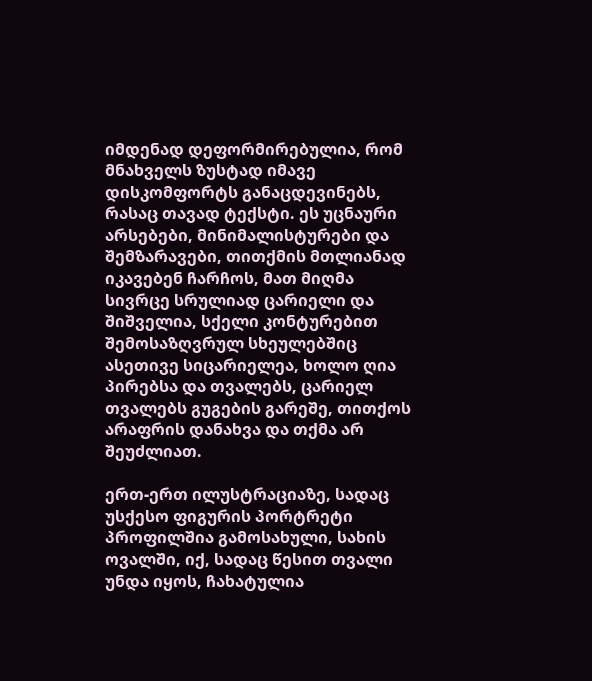იმდენად დეფორმირებულია, რომ მნახველს ზუსტად იმავე დისკომფორტს განაცდევინებს, რასაც თავად ტექსტი. ეს უცნაური არსებები, მინიმალისტურები და შემზარავები, თითქმის მთლიანად იკავებენ ჩარჩოს, მათ მიღმა სივრცე სრულიად ცარიელი და შიშველია, სქელი კონტურებით შემოსაზღვრულ სხეულებშიც ასეთივე სიცარიელეა, ხოლო ღია პირებსა და თვალებს, ცარიელ თვალებს გუგების გარეშე, თითქოს არაფრის დანახვა და თქმა არ შეუძლიათ.

ერთ-ერთ ილუსტრაციაზე, სადაც უსქესო ფიგურის პორტრეტი პროფილშია გამოსახული, სახის ოვალში, იქ, სადაც წესით თვალი უნდა იყოს, ჩახატულია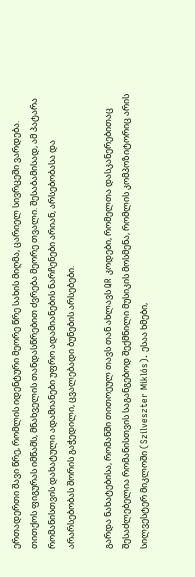ერთადერთი შავი წრე, რომლის იდენტური მეორე წრე სახის მიღმა, ცარიელ სივრცეში ვარდება. თითქოს ფიგურას იმწამს, მნახველის თანდასწრებით ძვრება მეორე თვალი. შესაბამისად, ამ პატარა რომანისთვის დახატული ადამიანები უფრო ადამიანების ნარჩენები არიან, არსებობასა და არარსებობას შორის გაჭედილი, ცვალებადი ბუნების არსებები.

გარდა ნახატებისა, რომანში თითოეულ თავს თან ახლავს QR კოდები, რომელთა დასკანერებითაც შესაძლებელია რომანისთვის საგანგებოდ შექმნილი მუსიკის მოსმენა, რომლის კომპოზიტორიც არის სილვესტერ მიკლოში (Szilveszter Miklós). ესაა ხმები,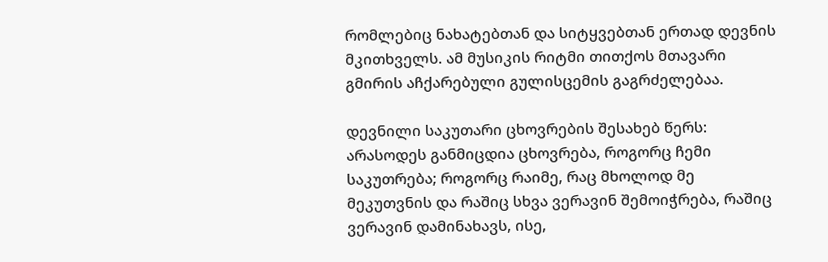რომლებიც ნახატებთან და სიტყვებთან ერთად დევნის მკითხველს. ამ მუსიკის რიტმი თითქოს მთავარი გმირის აჩქარებული გულისცემის გაგრძელებაა.

დევნილი საკუთარი ცხოვრების შესახებ წერს: არასოდეს განმიცდია ცხოვრება, როგორც ჩემი საკუთრება; როგორც რაიმე, რაც მხოლოდ მე მეკუთვნის და რაშიც სხვა ვერავინ შემოიჭრება, რაშიც ვერავინ დამინახავს, ისე,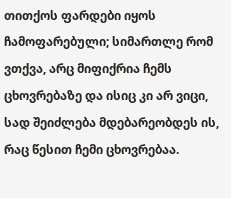თითქოს ფარდები იყოს ჩამოფარებული; სიმართლე რომ ვთქვა, არც მიფიქრია ჩემს ცხოვრებაზე და ისიც კი არ ვიცი, სად შეიძლება მდებარეობდეს ის, რაც წესით ჩემი ცხოვრებაა.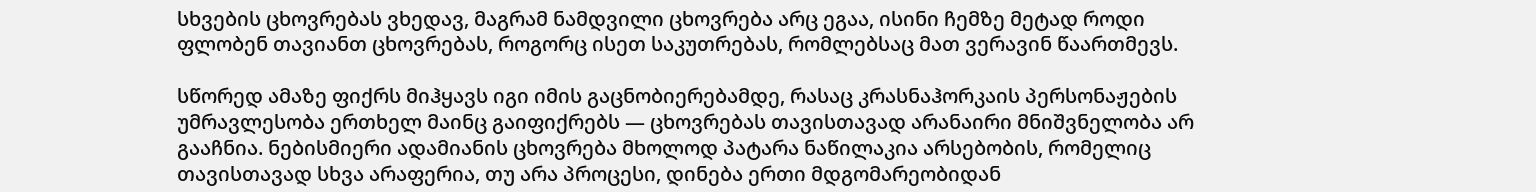სხვების ცხოვრებას ვხედავ, მაგრამ ნამდვილი ცხოვრება არც ეგაა, ისინი ჩემზე მეტად როდი ფლობენ თავიანთ ცხოვრებას, როგორც ისეთ საკუთრებას, რომლებსაც მათ ვერავინ წაართმევს.

სწორედ ამაზე ფიქრს მიჰყავს იგი იმის გაცნობიერებამდე, რასაც კრასნაჰორკაის პერსონაჟების უმრავლესობა ერთხელ მაინც გაიფიქრებს — ცხოვრებას თავისთავად არანაირი მნიშვნელობა არ გააჩნია. ნებისმიერი ადამიანის ცხოვრება მხოლოდ პატარა ნაწილაკია არსებობის, რომელიც თავისთავად სხვა არაფერია, თუ არა პროცესი, დინება ერთი მდგომარეობიდან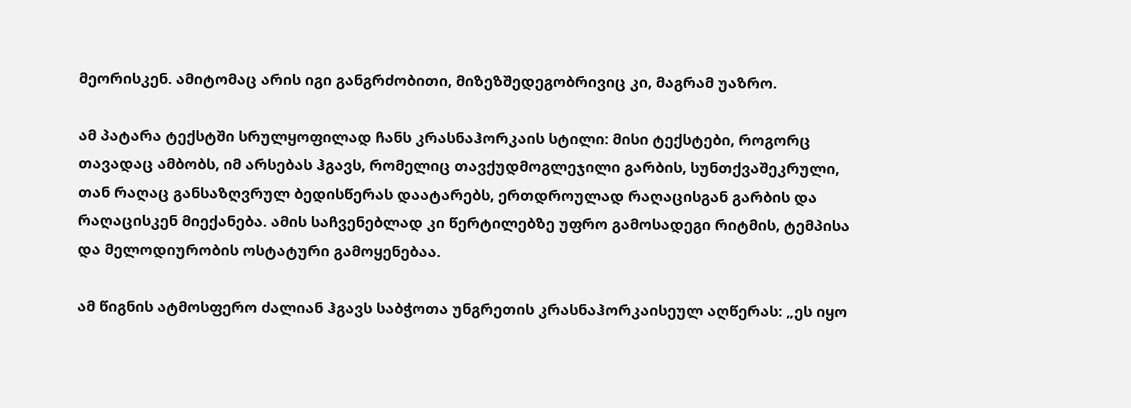მეორისკენ. ამიტომაც არის იგი განგრძობითი, მიზეზშედეგობრივიც კი, მაგრამ უაზრო.

ამ პატარა ტექსტში სრულყოფილად ჩანს კრასნაჰორკაის სტილი: მისი ტექსტები, როგორც თავადაც ამბობს, იმ არსებას ჰგავს, რომელიც თავქუდმოგლეჯილი გარბის, სუნთქვაშეკრული, თან რაღაც განსაზღვრულ ბედისწერას დაატარებს, ერთდროულად რაღაცისგან გარბის და რაღაცისკენ მიექანება. ამის საჩვენებლად კი წერტილებზე უფრო გამოსადეგი რიტმის, ტემპისა და მელოდიურობის ოსტატური გამოყენებაა.

ამ წიგნის ატმოსფერო ძალიან ჰგავს საბჭოთა უნგრეთის კრასნაჰორკაისეულ აღწერას: „ეს იყო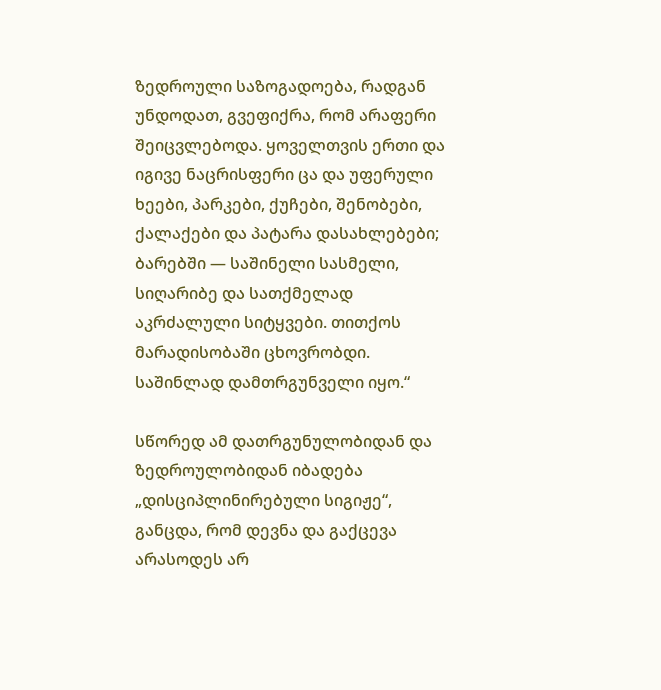ზედროული საზოგადოება, რადგან უნდოდათ, გვეფიქრა, რომ არაფერი შეიცვლებოდა. ყოველთვის ერთი და იგივე ნაცრისფერი ცა და უფერული ხეები, პარკები, ქუჩები, შენობები, ქალაქები და პატარა დასახლებები; ბარებში — საშინელი სასმელი, სიღარიბე და სათქმელად აკრძალული სიტყვები. თითქოს მარადისობაში ცხოვრობდი. საშინლად დამთრგუნველი იყო.“

სწორედ ამ დათრგუნულობიდან და ზედროულობიდან იბადება „დისციპლინირებული სიგიჟე“, განცდა, რომ დევნა და გაქცევა არასოდეს არ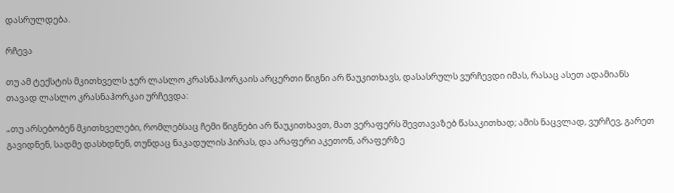დასრულდება.

რჩევა

თუ ამ ტექსტის მკითხველს ჯერ ლასლო კრასნაჰორკაის არცერთი წიგნი არ წაუკითხავს, დასასრულს ვურჩევდი იმას, რასაც ასეთ ადამიანს თავად ლასლო კრასნაჰორკაი ურჩევდა:

„თუ არსებობენ მკითხველები, რომლებსაც ჩემი წიგნები არ წაუკითხავთ, მათ ვერაფერს შევთავაზებ წასაკითხად; ამის ნაცვლად, ვურჩევ, გარეთ გავიდნენ, სადმე დასხდნენ, თუნდაც ნაკადულის პირას, და არაფერი აკეთონ, არაფერზე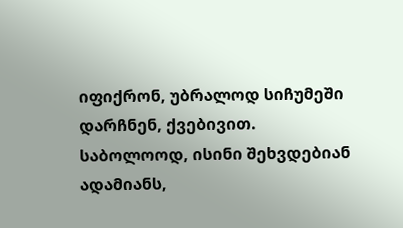იფიქრონ, უბრალოდ სიჩუმეში დარჩნენ, ქვებივით. საბოლოოდ, ისინი შეხვდებიან ადამიანს,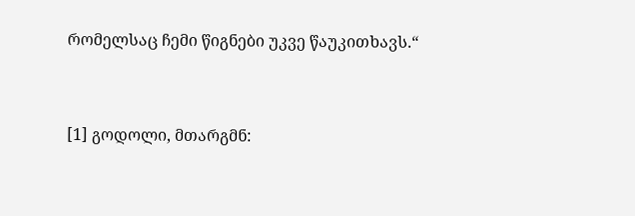რომელსაც ჩემი წიგნები უკვე წაუკითხავს.“


[1] გოდოლი, მთარგმნ: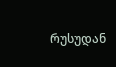რუსუდან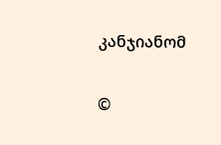კანჯიანომ

©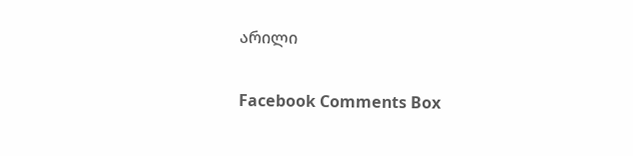არილი

Facebook Comments Box